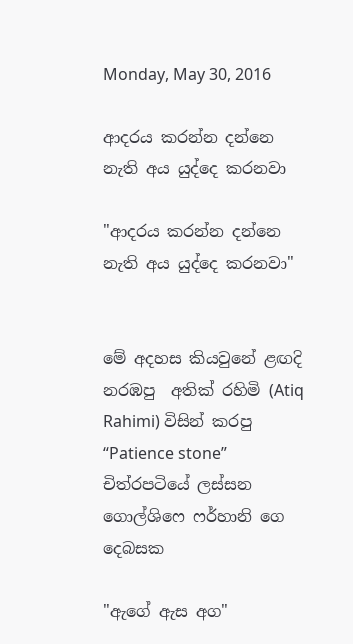Monday, May 30, 2016

ආදරය කරන්න දන්නෙ නැති අය යුද්දෙ කරනවා

"ආදරය කරන්න දන්නෙ නැති අය යුද්දෙ කරනවා"


මේ අදහස කියවුනේ ළඟදි නරඹපු  අතික් රහිමි (Atiq Rahimi) විසින් කරපු “Patience stone” චිත්රපටියේ ලස්සන ගොල්ශිෆෙ ෆර්හානි ගෙ දෙබසක

"ඇගේ ඇස අග"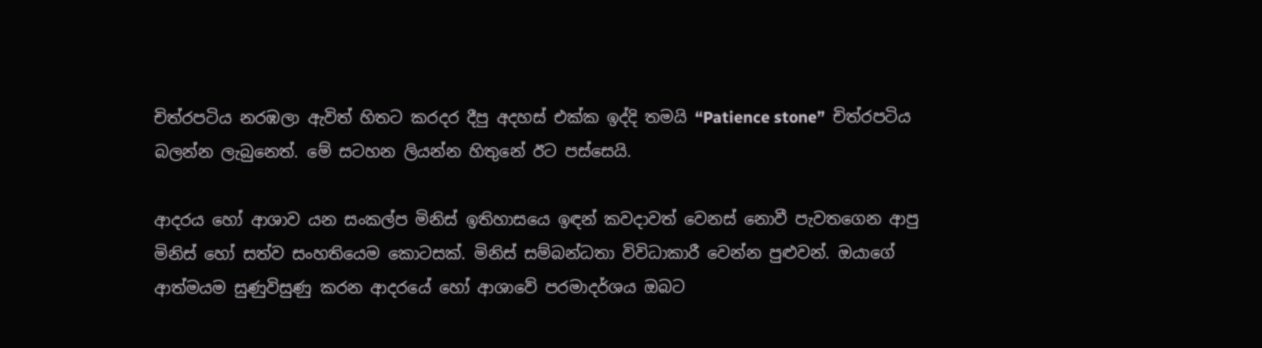චිත්රපටිය නරඹලා ඇවිත් හිතට කරදර දීපු අදහස් එක්ක ඉද්දි තමයි “Patience stone”  චිත්රපටිය බලන්න ලැබුනෙත්. මේ සටහන ලියන්න හිතුනේ ඊට පස්සෙයි.

ආදරය හෝ ආශාව යන සංකල්ප මිනිස් ඉතිහාසයෙ ඉඳන් කවදාවත් වෙනස් නොවී පැවතගෙන ආපු මිනිස් හෝ සත්ව සංහතියෙම කොටසක්. මිනිස් සම්බන්ධතා විවිධාකාරී වෙන්න පුළුවන්. ඔයාගේ ආත්මයම සුණුවිසුණු කරන ආදරයේ හෝ ආශාවේ පරමාදර්ශය ඔබට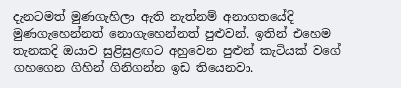දැනටමත් මුණගැහිලා ඇති නැත්නම් අනාගතයේදි මුණගැහෙන්නත් නොගැහෙන්නත් පුළුවන්. ඉතින් එහෙම තැනකදි ඔයාව සුළිසුළඟට අහුවෙන පුළුන් කැටියක් වගේ ගහගෙන ගිහින් ගිනිගන්න ඉඩ තියෙනවා.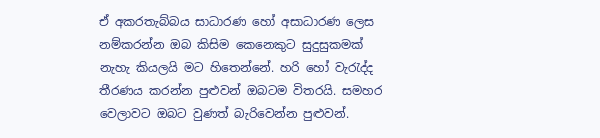ඒ අකරතැබ්බය සාධාරණ හෝ අසාධාරණ ලෙස නම්කරන්න ඔබ කිසිම කෙනෙකුට සුදුසුකමක් නැහැ කියලයි මට හිතෙන්නේ. හරි හෝ වැරැද්ද තීරණය කරන්න පුළුවන් ඔබටම විතරයි. සමහර වෙලාවට ඔබට වුණත් බැරිවෙන්න පුළුවන්.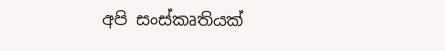අපි සංස්කෘතියක්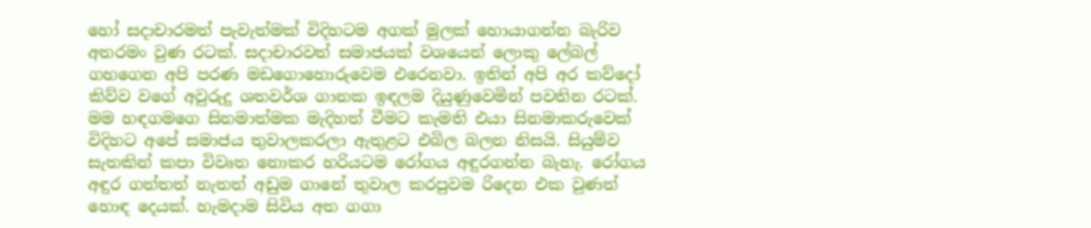හෝ සදාචාරමත් පැවැත්මක් විදිහටම අගක් මුලක් හොයාගන්න බැරිව අතරමං වුණ රටක්. සදාචාරවත් සමාජයක් වශයෙන් ලොකු ලේබල් ගහගෙන අපි පරණ මඩගොහොරුවෙම එරෙනවා. ඉතින් අපි අර කව්දෝ කිව්ව වගේ අවුරුදු ශතවර්ශ ගානක ඉඳලම දියුණුවෙමින් පවතින රටක්. මම හඳගමගෙ සිනමාත්මක මැදිහත් වීමට කැමති එයා සිනමාකරුවෙක් විදිහට අපේ සමාජය තුවාලකරලා ඇතුළට එබිල බලන නිසයි. සියුම්ව සැතකින් කපා විවෘත නොකර හරියටම රෝගය අඳුරගන්න බැහැ. රෝගය අඳුර ගත්තත් නැතත් අඩුම ගානේ තුවාල කරපුවම රිදෙන එක වුණත් හොඳ දෙයක්. හැමදාම සිවිය අත ගගා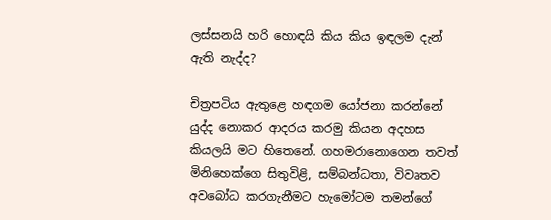ලස්සනයි හරි හොඳයි කිය කිය ඉඳලම දැන් ඇති නැද්ද?

චිත්‍රපටිය ඇතුළෙ හඳගම යෝජනා කරන්නේ යුද්ද නොකර ආදරය කරමු කියන අදහස කියලයි මට හිතෙනේ. ගහමරානොගෙන තවත් මිනිහෙක්ගෙ සිතුවිළි, සම්බන්ධතා, විවෘතව අවබෝධ කරගැනීමට හැමෝටම තමන්ගේ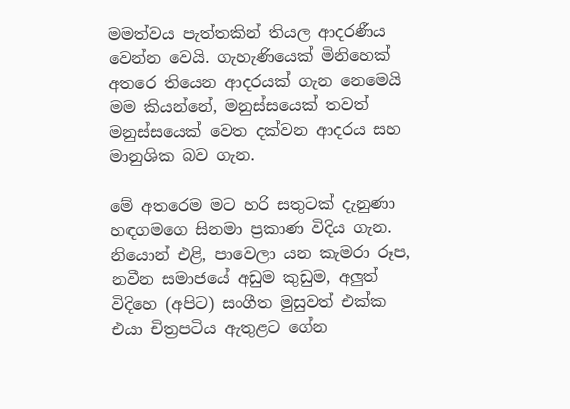මමත්වය පැත්තකින් තියල ආදරණීය වෙන්න වෙයි. ගැහැණියෙක් මිනිහෙක් අතරෙ තියෙන ආදරයක් ගැන නෙමෙයි මම කියන්නේ, මනුස්සයෙක් තවත් මනුස්සයෙක් වෙත දක්වන ආදරය සහ මානුශික බව ගැන.

මේ අතරෙම මට හරි සතුටක් දැනුණා හඳගමගෙ සිනමා ප්‍රකාණ විදිය ගැන. නියොන් එළි, පාවෙලා යන කැමරා රූප, නවීන සමාජයේ අඩුම කුඩුම, අලුත් විදිහෙ (අපිට) සංගීත මුසුවත් එක්ක එයා චිත්‍රපටිය ඇතුළට ගේන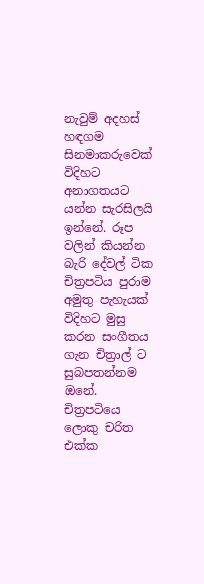නැවුම් අදහස් හඳගම සිනමාකරුවෙක් විදිහට අනාගතයට යන්න සැරසිලයි ඉන්නේ. රූප වලින් කියන්න බැරි දේවල් ටික චිත්‍රපටිය පුරාම අමුතු පැහැයක් විදිහට මුසු කරන සංගීතය ගැන චිත්‍රාල් ට සුබපතන්නම ඔනේ. චිත්‍රපටියෙ ලොකු චරිත එක්ක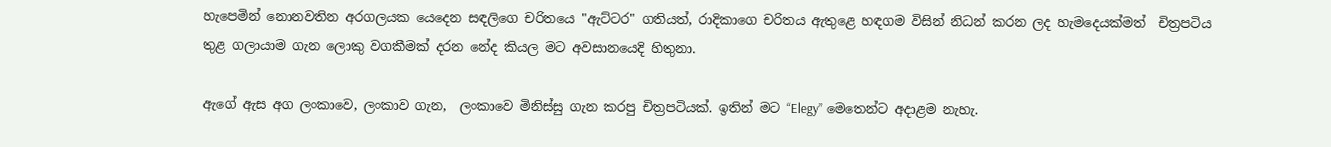හැපෙමින් නොනවතින අරගලයක යෙදෙන සඳලිගෙ චරිතයෙ "ඇට්ටර" ගතියත්, රාදිකාගෙ චරිතය ඇතුළෙ හඳගම විසින් නිධන් කරන ලද හැමදෙයක්මත්  චිත්‍රපටිය තුළ ගලායාම ගැන ලොකු වගකීමක් දරන නේද කියල මට අවසානයෙදි හිතුනා.

ඇගේ ඇස අග ලංකාවෙ, ලංකාව ගැන,  ලංකාවෙ මිනිස්සු ගැන කරපු චිත්‍රපටියක්. ඉතින් මට “Elegy” මෙතෙන්ට අදාළම නැහැ.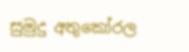සුමුදු අතුකෝරල